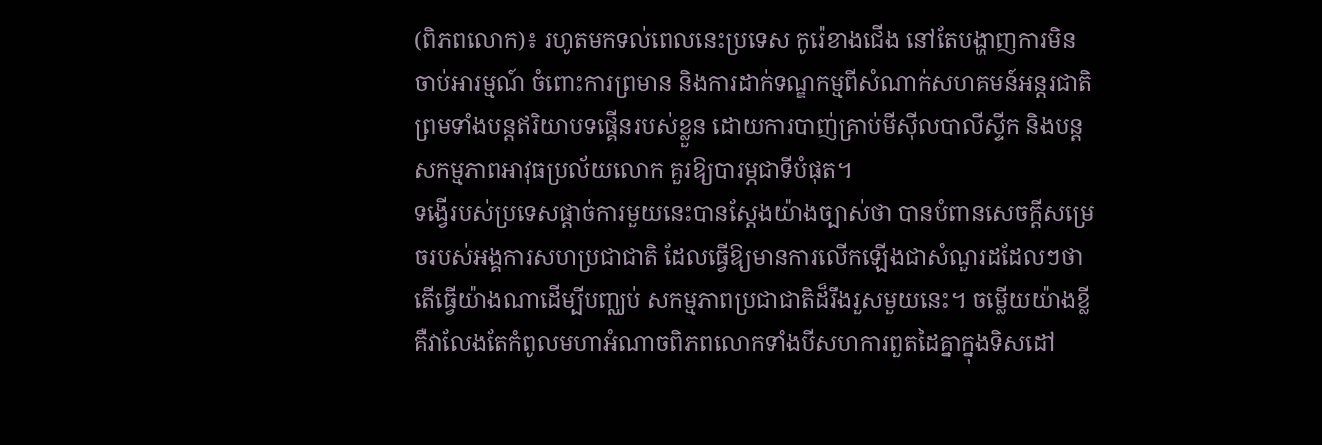(ពិភពលោក)៖ រហូតមកទល់ពេលនេះប្រទេស កូរ៉េខាងជើង នៅតែបង្ហាញការមិនចាប់អារម្មណ៍ ចំពោះការព្រមាន និងការដាក់ទណ្ឌកម្មពីសំណាក់សហគមន៍អន្តរជាតិ ព្រមទាំងបន្តឥរិយាបទផ្គើនរបស់ខ្លួន ដោយការបាញ់គ្រាប់មីស៊ីលបាលីស្ទីក និងបន្តសកម្មភាពអាវុធប្រល័យលោក គួរឱ្យបារម្ភជាទីបំផុត។
ទង្វើរបស់ប្រទេសផ្តាច់ការមួយនេះបានស្តែងយ៉ាងច្បាស់ថា បានបំពានសេចក្តីសម្រេចរបស់អង្គការសហប្រជាជាតិ ដែលធ្វើឱ្យមានការលើកឡើងជាសំណួរដដែលៗថា តើធ្វើយ៉ាងណាដើម្បីបញ្ឈប់ សកម្មភាពប្រជាជាតិដ៏រឹងរួសមួយនេះ។ ចម្លើយយ៉ាងខ្លី គឺវាលែងតែកំពូលមហាអំណាចពិភពលោកទាំងបីសហការពួតដៃគ្នាក្នុងទិសដៅ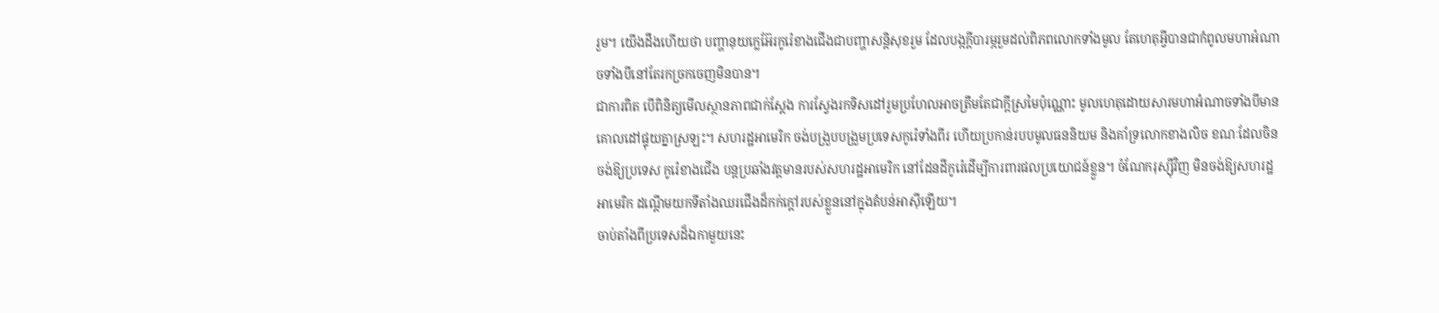រួម។ យើងដឹងហើយថា បញ្ហានុយក្លេអ៊ែរកូរ៉េខាងជើងជាបញ្ហាសន្តិសុខរួម ដែលបង្កក្តីបារម្ភរួមដល់ពិភពលោកទាំងមូល តែហេតុអ្វីបានជាកំពូលមហាអំណាចទាំងបីនៅតែរកច្រកចេញមិនបាន។
ជាការពិត បើពិនិត្យមើលស្ថានភាពជាក់ស្តែង ការស្វែងរកទិសដៅរួមប្រហែលអាចត្រឹមតែជាក្តីស្រមៃប៉ុណ្ណោះ មូលហេតុដោយសារមហាអំណាចទាំងបីមានគោលដៅផ្ទុយគ្នាស្រឡះ។ សហរដ្ឋអាមេរិក ចង់បង្រួបបង្រួមប្រទេសកូរ៉េទាំងពីរ ហើយប្រកាន់របបមូលធននិយម និងគាំទ្រលោកខាងលិច ខណៈដែលចិន ចង់ឱ្យប្រទេស កូរ៉េខាងជើង បន្តប្រឆាំងវត្តមានរបស់សហរដ្ឋអាមេរិក នៅដែនដីកូរ៉េដើម្បីការពារផលប្រយោជន៍ខ្លួន។ ចំណែករុស្ស៊ីវិញ មិនចង់ឱ្យសហរដ្ឋអាមេរិក ដណ្តើមយកទីតាំងឈរជើងដ៏កក់ក្តៅរបស់ខ្លួននៅក្នុងតំបន់អាស៊ីឡើយ។
ចាប់តាំងពីប្រទេសដ៏ឯកាមួយនេះ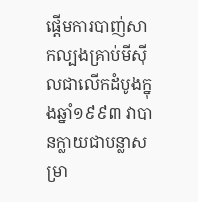ផ្តើមការបាញ់សាកល្បងគ្រាប់មីស៊ីលជាលើកដំបូងក្នុងឆ្នាំ១៩៩៣ វាបានក្លាយជាបន្លាសម្រា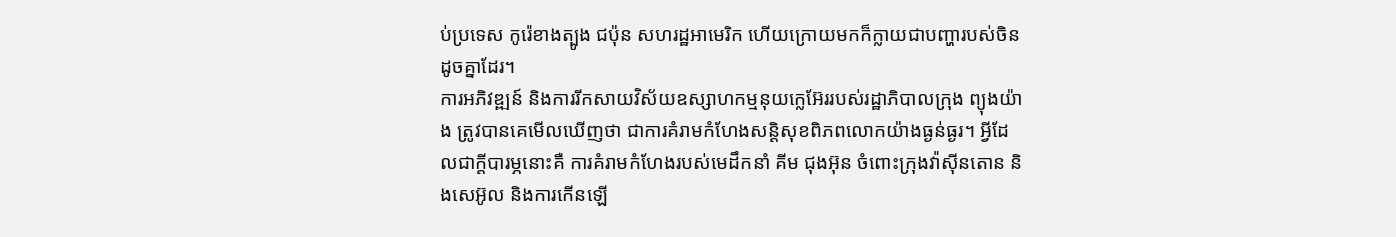ប់ប្រទេស កូរ៉េខាងត្បូង ជប៉ុន សហរដ្ឋអាមេរិក ហើយក្រោយមកក៏ក្លាយជាបញ្ហារបស់ចិនដូចគ្នាដែរ។
ការអភិវឌ្ឍន៍ និងការរីកសាយវិស័យឧស្សាហកម្មនុយក្លេអ៊ែររបស់រដ្ឋាភិបាលក្រុង ព្យុងយ៉ាង ត្រូវបានគេមើលឃើញថា ជាការគំរាមកំហែងសន្តិសុខពិភពលោកយ៉ាងធ្ងន់ធ្ងរ។ អ្វីដែលជាក្តីបារម្ភនោះគឺ ការគំរាមកំហែងរបស់មេដឹកនាំ គីម ជុងអ៊ុន ចំពោះក្រុងវ៉ាស៊ីនតោន និងសេអ៊ូល និងការកើនឡើ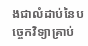ងជាលំដាប់នៃបច្ចេកវិទ្យាគ្រាប់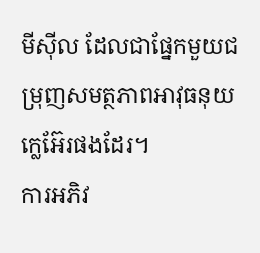មីស៊ីល ដែលជាផ្នែកមួយជម្រុញសមត្ថភាពអាវុធនុយក្លេអ៊ែរផងដែរ។
ការអភិវ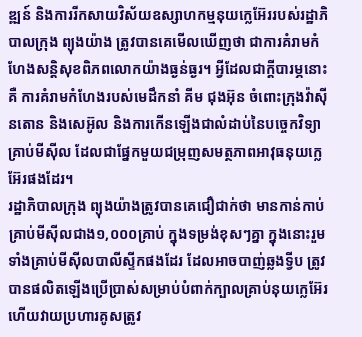ឌ្ឍន៍ និងការរីកសាយវិស័យឧស្សាហកម្មនុយក្លេអ៊ែររបស់រដ្ឋាភិបាលក្រុង ព្យុងយ៉ាង ត្រូវបានគេមើលឃើញថា ជាការគំរាមកំហែងសន្តិសុខពិភពលោកយ៉ាងធ្ងន់ធ្ងរ។ អ្វីដែលជាក្តីបារម្ភនោះគឺ ការគំរាមកំហែងរបស់មេដឹកនាំ គីម ជុងអ៊ុន ចំពោះក្រុងវ៉ាស៊ីនតោន និងសេអ៊ូល និងការកើនឡើងជាលំដាប់នៃបច្ចេកវិទ្យាគ្រាប់មីស៊ីល ដែលជាផ្នែកមួយជម្រុញសមត្ថភាពអាវុធនុយក្លេអ៊ែរផងដែរ។
រដ្ឋាភិបាលក្រុង ព្យុងយ៉ាងត្រូវបានគេជឿជាក់ថា មានកាន់កាប់គ្រាប់មីស៊ីលជាង១,០០០គ្រាប់ ក្នុងទម្រង់ខុសៗគ្នា ក្នុងនោះរួមទាំងគ្រាប់មីស៊ីលបាលីស្ទីកផងដែរ ដែលអាចបាញ់ឆ្លងទ្វីប ត្រូវបានផលិតឡើងប្រើប្រាស់សម្រាប់បំពាក់ក្បាលគ្រាប់នុយក្លេអ៊ែរ ហើយវាយប្រហារគូសត្រូវ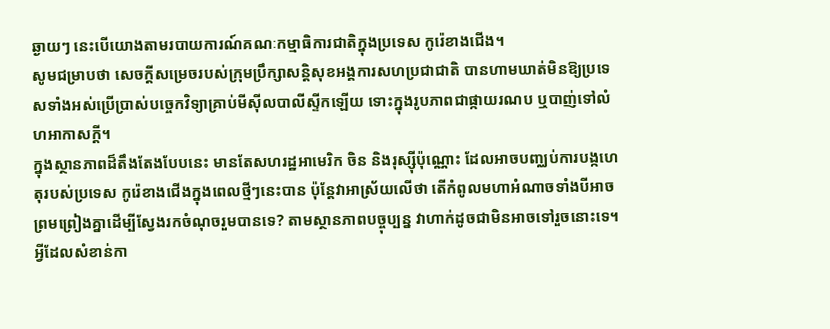ឆ្ងាយៗ នេះបើយោងតាមរបាយការណ៍គណៈកម្មាធិការជាតិក្នុងប្រទេស កូរ៉េខាងជើង។
សូមជម្រាបថា សេចក្តីសម្រេចរបស់ក្រុមប្រឹក្សាសន្តិសុខអង្គការសហប្រជាជាតិ បានហាមឃាត់មិនឱ្យប្រទេសទាំងអស់ប្រើប្រាស់បច្ចេកវិទ្យាគ្រាប់មីស៊ីលបាលីស្ទីកឡើយ ទោះក្នុងរូបភាពជាផ្កាយរណប ឬបាញ់ទៅលំហអាកាសក្តី។
ក្នុងស្ថានភាពដ៏តឹងតែងបែបនេះ មានតែសហរដ្ឋអាមេរិក ចិន និងរុស្ស៊ីប៉ុណ្ណោះ ដែលអាចបញ្ឈប់ការបង្កហេតុរបស់ប្រទេស កូរ៉េខាងជើងក្នុងពេលថ្មីៗនេះបាន ប៉ុន្តែវាអាស្រ័យលើថា តើកំពូលមហាអំណាចទាំងបីអាចព្រមព្រៀងគ្នាដើម្បីស្វែងរកចំណុចរួមបានទេ? តាមស្ថានភាពបច្ចុប្បន្ន វាហាក់ដូចជាមិនអាចទៅរួចនោះទេ។
អ្វីដែលសំខាន់កា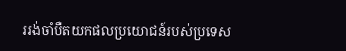ររង់ចាំបឺតយកផលប្រយោជន៍របស់ប្រទេស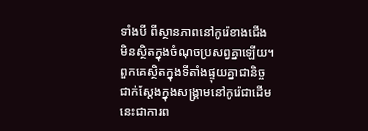ទាំងបី ពីស្ថានភាពនៅកូរ៉េខាងជើង មិនស្ថិតក្នុងចំណុចប្រសព្វគ្នាឡើយ។ ពួកគេស្ថិតក្នុងទីតាំងផ្ទុយគ្នាជានិច្ច ជាក់ស្តែងក្នុងសង្គ្រាមនៅកូរ៉េជាដើម នេះជាការព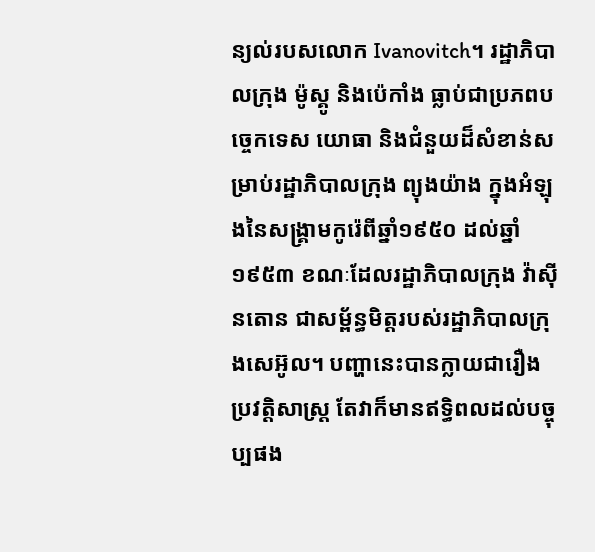ន្យល់របសលោក Ivanovitch។ រដ្ឋាភិបាលក្រុង ម៉ូស្គូ និងប៉េកាំង ធ្លាប់ជាប្រភពបច្ចេកទេស យោធា និងជំនួយដ៏សំខាន់សម្រាប់រដ្ឋាភិបាលក្រុង ព្យុងយ៉ាង ក្នុងអំឡុងនៃសង្គ្រាមកូរ៉េពីឆ្នាំ១៩៥០ ដល់ឆ្នាំ១៩៥៣ ខណៈដែលរដ្ឋាភិបាលក្រុង វ៉ាស៊ីនតោន ជាសម្ព័ន្ធមិត្តរបស់រដ្ឋាភិបាលក្រុងសេអ៊ូល។ បញ្ហានេះបានក្លាយជារឿងប្រវត្តិសាស្ត្រ តែវាក៏មានឥទ្ធិពលដល់បច្ចុប្បផង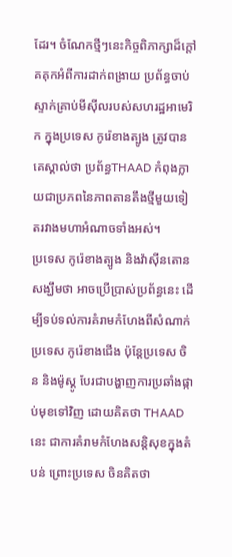ដែរ។ ចំណែកថ្មីៗនេះកិច្ចពិភាក្សាដ៏ក្តៅគគុកអំពីការដាក់ពង្រាយ ប្រព័ន្ធចាប់ស្ទាក់គ្រាប់មីស៊ីលរបស់សហរដ្ឋអាមេរិក ក្នុងប្រទេស កូរ៉េខាងត្បូង ត្រូវបានគេស្គាល់ថា ប្រព័ន្ធTHAAD កំពុងក្លាយជាប្រភពនៃភាពតានតឹងថ្មីមួយទៀតរវាងមហាអំណាចទាំងអស់។
ប្រទេស កូរ៉េខាងត្បូង និងវ៉ាស៊ីនតោន សង្ឃឹមថា អាចប្រើប្រាស់ប្រព័ន្ធនេះ ដើម្បីទប់ទល់ការគំរាមកំហែងពីសំណាក់ប្រទេស កូរ៉េខាងជើង ប៉ុន្តែប្រទេស ចិន និងម៉ូស្គូ បែរជាបង្ហាញការប្រឆាំងផ្កាប់មុខទៅវិញ ដោយគិតថា THAAD នេះ ជាការគំរាមកំហែងសន្តិសុខក្នុងតំបន់ ព្រោះប្រទេស ចិនគិតថា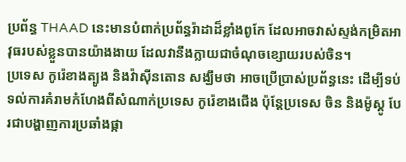ប្រព័ន្ធ THAAD នេះមានបំពាក់ប្រព័ន្ធរ៉ាដាដ៏ខ្លាំងពូកែ ដែលអាចវាស់ស្ទង់កម្រិតអាវុធរបស់ខ្លួនបានយ៉ាងងាយ ដែលវានឹងក្លាយជាចំណុចខ្សោយរបស់ចិន។
ប្រទេស កូរ៉េខាងត្បូង និងវ៉ាស៊ីនតោន សង្ឃឹមថា អាចប្រើប្រាស់ប្រព័ន្ធនេះ ដើម្បីទប់ទល់ការគំរាមកំហែងពីសំណាក់ប្រទេស កូរ៉េខាងជើង ប៉ុន្តែប្រទេស ចិន និងម៉ូស្គូ បែរជាបង្ហាញការប្រឆាំងផ្កា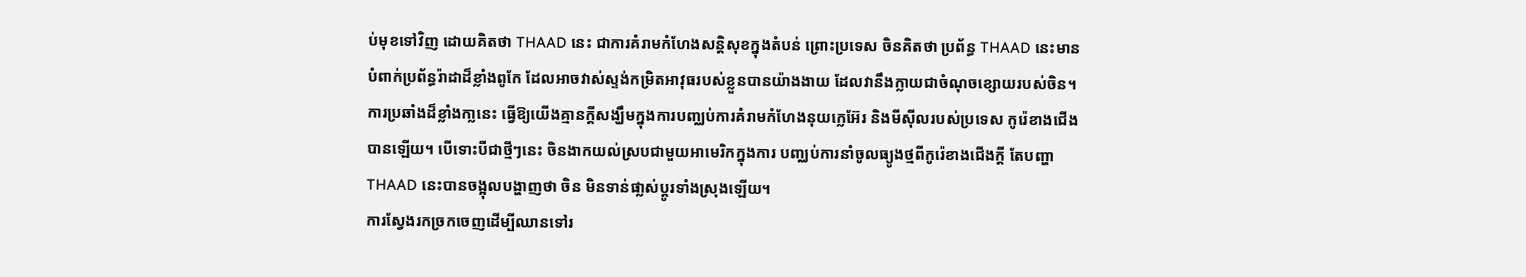ប់មុខទៅវិញ ដោយគិតថា THAAD នេះ ជាការគំរាមកំហែងសន្តិសុខក្នុងតំបន់ ព្រោះប្រទេស ចិនគិតថា ប្រព័ន្ធ THAAD នេះមានបំពាក់ប្រព័ន្ធរ៉ាដាដ៏ខ្លាំងពូកែ ដែលអាចវាស់ស្ទង់កម្រិតអាវុធរបស់ខ្លួនបានយ៉ាងងាយ ដែលវានឹងក្លាយជាចំណុចខ្សោយរបស់ចិន។
ការប្រឆាំងដ៏ខ្លាំងកា្លនេះ ធ្វើឱ្យយើងគ្មានក្តីសង្ឃឹមក្នុងការបញ្ឈប់ការគំរាមកំហែងនុយក្លេអ៊ែរ និងមីស៊ីលរបស់ប្រទេស កូរ៉េខាងជើងបានឡើយ។ បើទោះបីជាថ្មីៗនេះ ចិនងាកយល់ស្របជាមួយអាមេរិកក្នុងការ បញ្ឈប់ការនាំចូលធ្យូងថ្មពីកូរ៉េខាងជើងក្តី តែបញ្ហា THAAD នេះបានចង្អុលបង្ហាញថា ចិន មិនទាន់ផា្លស់ប្តូរទាំងស្រុងឡើយ។
ការស្វែងរកច្រកចេញដើម្បីឈានទៅរ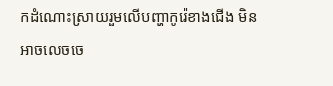កដំណោះស្រាយរួមលើបញ្ហាកូរ៉េខាងជើង មិនអាចលេចចេ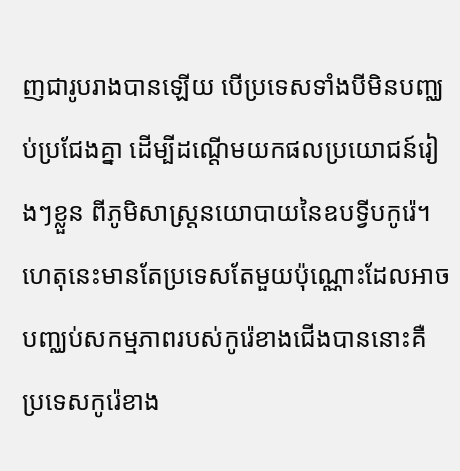ញជារូបរាងបានឡើយ បើប្រទេសទាំងបីមិនបញ្ឈប់ប្រជែងគ្នា ដើម្បីដណ្តើមយកផលប្រយោជន៍រៀងៗខ្លួន ពីភូមិសាស្ត្រនយោបាយនៃឧបទ្វីបកូរ៉េ។ ហេតុនេះមានតែប្រទេសតែមួយប៉ុណ្ណោះដែលអាចបញ្ឈប់សកម្មភាពរបស់កូរ៉េខាងជើងបាននោះគឺ ប្រទេសកូរ៉េខាង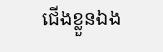ជើងខ្លួនឯង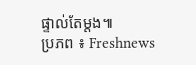ផ្ទាល់តែម្តង៕
ប្រភព ៖ Freshnews